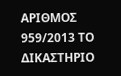ΑΡΙΘΜΟΣ 959/2013 ΤΟ ΔΙΚΑΣΤΗΡΙΟ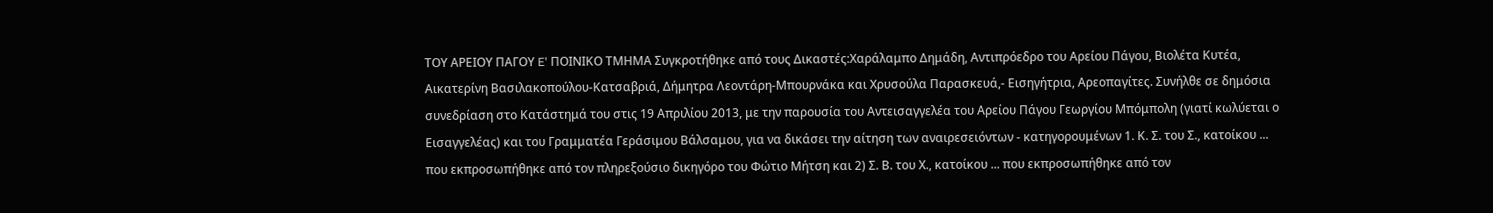ΤΟΥ ΑΡΕΙΟΥ ΠΑΓΟΥ E' ΠΟΙΝΙΚΟ ΤΜΗΜΑ Συγκροτήθηκε από τους Δικαστές:Xαράλαμπο Δημάδη, Αντιπρόεδρο του Αρείου Πάγου, Βιολέτα Κυτέα, Αικατερίνη Βασιλακοπoύλου-Κατσαβριά, Δήμητρα Λεοντάρη-Μπουρνάκα και Χρυσούλα Παρασκευά,- Εισηγήτρια, Αρεοπαγίτες. Συνήλθε σε δημόσια συνεδρίαση στο Κατάστημά του στις 19 Aπριλίου 2013, με την παρουσία του Αντεισαγγελέα του Αρείου Πάγου Γεωργίου Μπόμπολη (γιατί κωλύεται ο Εισαγγελέας) και του Γραμματέα Γεράσιμου Βάλσαμου, για να δικάσει την αίτηση των αναιρεσειόντων - κατηγορουμένων 1. Κ. Σ. του Σ., κατοίκου ... που εκπροσωπήθηκε από τον πληρεξούσιο δικηγόρο του Φώτιο Μήτση και 2) Σ. Β. του Χ., κατοίκου ... που εκπροσωπήθηκε από τον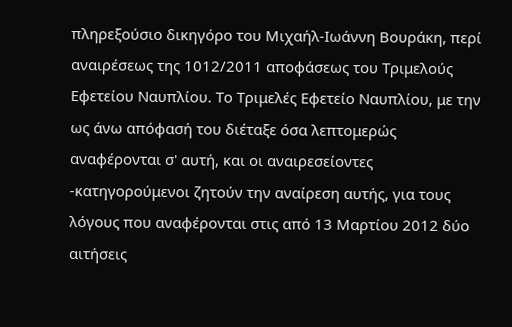πληρεξούσιο δικηγόρο του Μιχαήλ-Ιωάννη Βουράκη, περί αναιρέσεως της 1012/2011 αποφάσεως του Τριμελούς Εφετείου Ναυπλίου. Το Τριμελές Εφετείο Ναυπλίου, με την ως άνω απόφασή του διέταξε όσα λεπτομερώς αναφέρονται σ' αυτή, και οι αναιρεσείοντες -κατηγορούμενοι ζητούν την αναίρεση αυτής, για τους λόγους που αναφέρονται στις από 13 Μαρτίου 2012 δύο αιτήσεις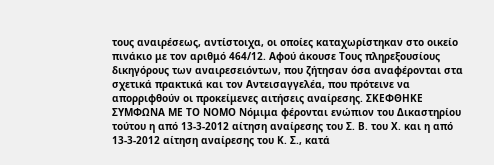τους αναιρέσεως, αντίστοιχα, οι οποίες καταχωρίστηκαν στο οικείο πινάκιο με τον αριθμό 464/12. Αφού άκουσε Τους πληρεξουσίους δικηγόρους των αναιρεσειόντων, που ζήτησαν όσα αναφέρονται στα σχετικά πρακτικά και τον Αντεισαγγελέα, που πρότεινε να απορριφθούν οι προκείμενες αιτήσεις αναίρεσης. ΣΚΕΦΘΗΚΕ ΣΥΜΦΩΝΑ ΜΕ ΤΟ ΝΟΜΟ Νόμιμα φέρονται ενώπιον του Δικαστηρίου τούτου η από 13-3-2012 αίτηση αναίρεσης του Σ. Β. του Χ. και η από 13-3-2012 αίτηση αναίρεσης του Κ. Σ., κατά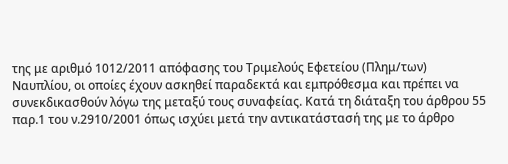της με αριθμό 1012/2011 απόφασης του Τριμελούς Εφετείου (Πλημ/των) Ναυπλίου, οι οποίες έχουν ασκηθεί παραδεκτά και εμπρόθεσμα και πρέπει να συνεκδικασθούν λόγω της μεταξύ τους συναφείας. Κατά τη διάταξη του άρθρου 55 παρ.1 του ν.2910/2001 όπως ισχύει μετά την αντικατάστασή της με το άρθρο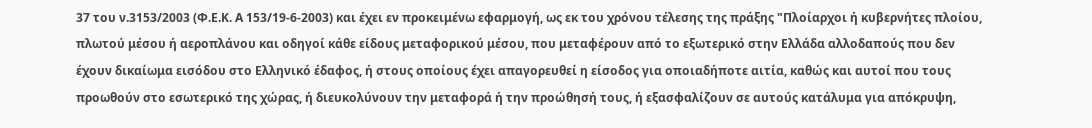37 του ν.3153/2003 (Φ.Ε.Κ. Α 153/19-6-2003) και έχει εν προκειμένω εφαρμογή, ως εκ του χρόνου τέλεσης της πράξης "Πλοίαρχοι ή κυβερνήτες πλοίου, πλωτού μέσου ή αεροπλάνου και οδηγοί κάθε είδους μεταφορικού μέσου, που μεταφέρουν από το εξωτερικό στην Ελλάδα αλλοδαπούς που δεν έχουν δικαίωμα εισόδου στο Ελληνικό έδαφος, ή στους οποίους έχει απαγορευθεί η είσοδος για οποιαδήποτε αιτία, καθώς και αυτοί που τους προωθούν στο εσωτερικό της χώρας, ή διευκολύνουν την μεταφορά ή την προώθησή τους, ή εξασφαλίζουν σε αυτούς κατάλυμα για απόκρυψη,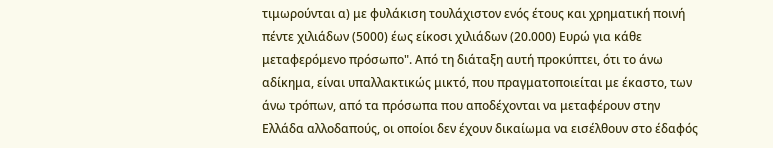τιμωρούνται α) με φυλάκιση τουλάχιστον ενός έτους και χρηματική ποινή πέντε χιλιάδων (5000) έως είκοσι χιλιάδων (20.000) Ευρώ για κάθε μεταφερόμενο πρόσωπο". Από τη διάταξη αυτή προκύπτει, ότι το άνω αδίκημα, είναι υπαλλακτικώς μικτό, που πραγματοποιείται με έκαστο, των άνω τρόπων, από τα πρόσωπα που αποδέχονται να μεταφέρουν στην Ελλάδα αλλοδαπούς, οι οποίοι δεν έχουν δικαίωμα να εισέλθουν στο έδαφός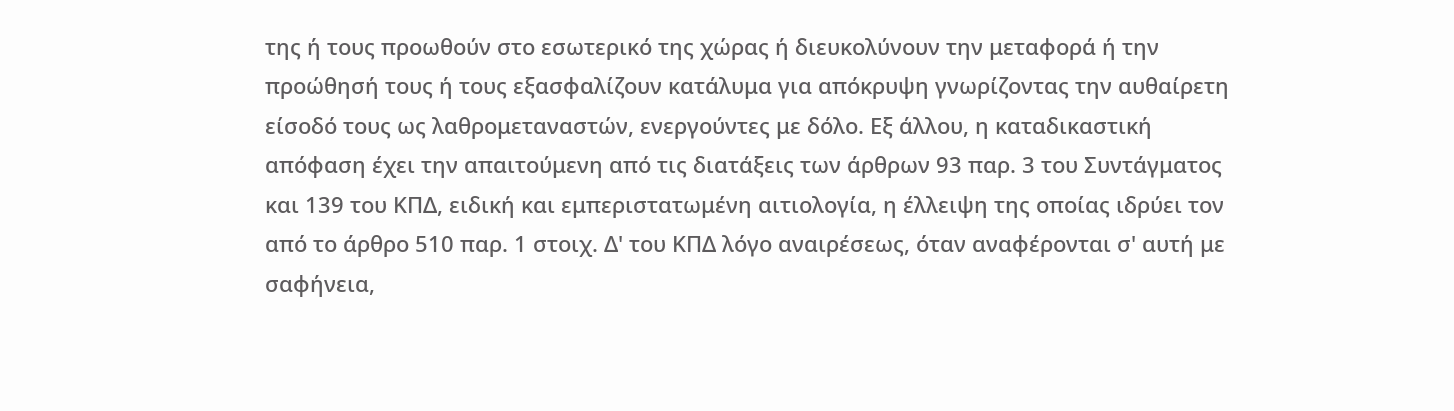της ή τους προωθούν στο εσωτερικό της χώρας ή διευκολύνουν την μεταφορά ή την προώθησή τους ή τους εξασφαλίζουν κατάλυμα για απόκρυψη γνωρίζοντας την αυθαίρετη είσοδό τους ως λαθρομεταναστών, ενεργούντες με δόλο. Εξ άλλου, η καταδικαστική απόφαση έχει την απαιτούμενη από τις διατάξεις των άρθρων 93 παρ. 3 του Συντάγματος και 139 του ΚΠΔ, ειδική και εμπεριστατωμένη αιτιολογία, η έλλειψη της οποίας ιδρύει τον από το άρθρο 510 παρ. 1 στοιχ. Δ' του ΚΠΔ λόγο αναιρέσεως, όταν αναφέρονται σ' αυτή με σαφήνεια,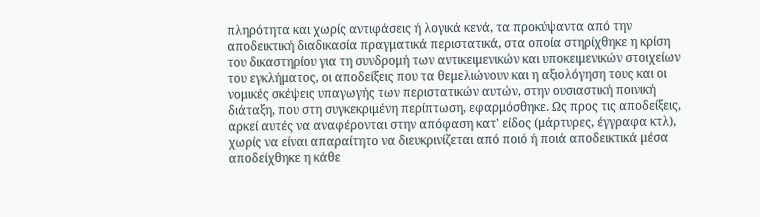πληρότητα και χωρίς αντιφάσεις ή λογικά κενά, τα προκύψαντα από την αποδεικτική διαδικασία πραγματικά περιστατικά, στα οποία στηρίχθηκε η κρίση του δικαστηρίου για τη συνδρομή των αντικειμενικών και υποκειμενικών στοιχείων του εγκλήματος, οι αποδείξεις που τα θεμελιώνουν και η αξιολόγηση τους και οι νομικές σκέψεις υπαγωγής των περιστατικών αυτών, στην ουσιαστική ποινική διάταξη, που στη συγκεκριμένη περίπτωση, εφαρμόσθηκε. Ως προς τις αποδείξεις, αρκεί αυτές να αναφέρονται στην απόφαση κατ' είδος (μάρτυρες, έγγραφα κτλ), χωρίς να είναι απαραίτητο να διευκρινίζεται από ποιό ή ποιά αποδεικτικά μέσα αποδείχθηκε η κάθε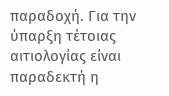παραδοχή. Για την ύπαρξη τέτοιας αιτιολογίας είναι παραδεκτή η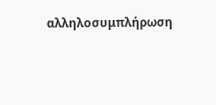αλληλοσυμπλήρωση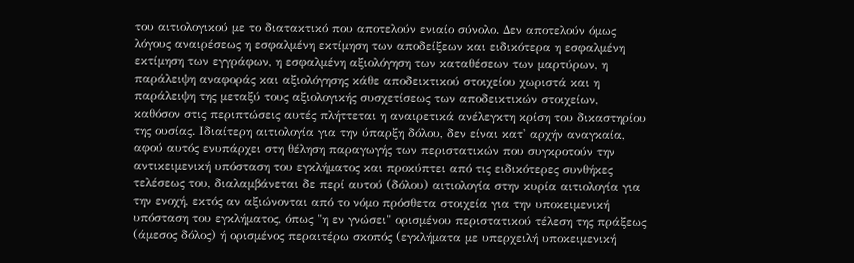του αιτιολογικού με το διατακτικό που αποτελούν ενιαίο σύνολο. Δεν αποτελούν όμως λόγους αναιρέσεως η εσφαλμένη εκτίμηση των αποδείξεων και ειδικότερα η εσφαλμένη εκτίμηση των εγγράφων, η εσφαλμένη αξιολόγηση των καταθέσεων των μαρτύρων, η παράλειψη αναφοράς και αξιολόγησης κάθε αποδεικτικού στοιχείου χωριστά και η παράλειψη της μεταξύ τους αξιολογικής συσχετίσεως των αποδεικτικών στοιχείων, καθόσον στις περιπτώσεις αυτές πλήττεται η αναιρετικά ανέλεγκτη κρίση του δικαστηρίου της ουσίας. Ιδιαίτερη αιτιολογία για την ύπαρξη δόλου, δεν είναι κατ' αρχήν αναγκαία, αφού αυτός ενυπάρχει στη θέληση παραγωγής των περιστατικών που συγκροτούν την αντικειμενική υπόσταση του εγκλήματος και προκύπτει από τις ειδικότερες συνθήκες τελέσεως του, διαλαμβάνεται δε περί αυτού (δόλου) αιτιολογία στην κυρία αιτιολογία για την ενοχή, εκτός αν αξιώνονται από το νόμο πρόσθετα στοιχεία για την υποκειμενική υπόσταση του εγκλήματος, όπως "η εν γνώσει" ορισμένου περιστατικού τέλεση της πράξεως (άμεσος δόλος) ή ορισμένος περαιτέρω σκοπός (εγκλήματα με υπερχειλή υποκειμενική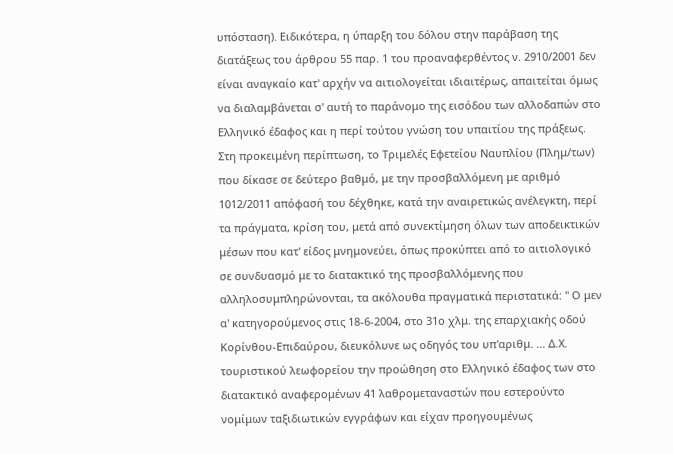υπόσταση). Ειδικότερα, η ύπαρξη του δόλου στην παράβαση της διατάξεως του άρθρου 55 παρ. 1 του προαναφερθέντος ν. 2910/2001 δεν είναι αναγκαίο κατ' αρχήν να αιτιολογείται ιδιαιτέρως, απαιτείται όμως να διαλαμβάνεται σ' αυτή το παράνομο της εισόδου των αλλοδαπών στο Ελληνικό έδαφος και η περί τούτου γνώση του υπαιτίου της πράξεως. Στη προκειμένη περίπτωση, το Τριμελές Εφετείου Ναυπλίου (Πλημ/των) που δίκασε σε δεύτερο βαθμό, με την προσβαλλόμενη με αριθμό 1012/2011 απόφασή του δέχθηκε, κατά την αναιρετικώς ανέλεγκτη, περί τα πράγματα, κρίση του, μετά από συνεκτίμηση όλων των αποδεικτικών μέσων που κατ' είδος μνημονεύει, όπως προκύπτει από το αιτιολογικό σε συνδυασμό με το διατακτικό της προσβαλλόμενης που αλληλοσυμπληρώνονται, τα ακόλουθα πραγματικά περιστατικά: " Ο μεν α' κατηγορούμενος στις 18-6-2004, στο 31ο χλμ. της επαρχιακής οδού Κορίνθου-Επιδαύρου, διευκόλυνε ως οδηγός του υπ'αριθμ. ... Δ.Χ. τουριστικού λεωφορείου την προώθηση στο Ελληνικό έδαφος των στο διατακτικό αναφερομένων 41 λαθρομεταναστών που εστερούντο νομίμων ταξιδιωτικών εγγράφων και είχαν προηγουμένως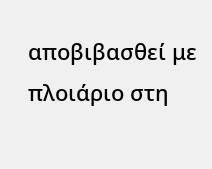αποβιβασθεί με πλοιάριο στη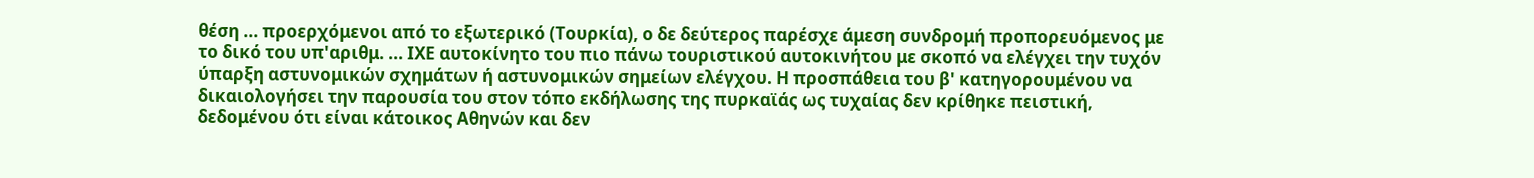θέση ... προερχόμενοι από το εξωτερικό (Τουρκία), ο δε δεύτερος παρέσχε άμεση συνδρομή προπορευόμενος με το δικό του υπ'αριθμ. ... ΙΧΕ αυτοκίνητο του πιο πάνω τουριστικού αυτοκινήτου με σκοπό να ελέγχει την τυχόν ύπαρξη αστυνομικών σχημάτων ή αστυνομικών σημείων ελέγχου. Η προσπάθεια του β' κατηγορουμένου να δικαιολογήσει την παρουσία του στον τόπο εκδήλωσης της πυρκαϊάς ως τυχαίας δεν κρίθηκε πειστική, δεδομένου ότι είναι κάτοικος Αθηνών και δεν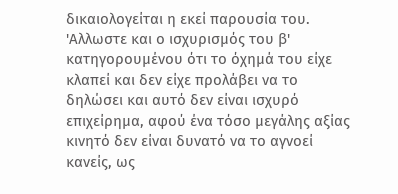δικαιολογείται η εκεί παρουσία του. 'Αλλωστε και ο ισχυρισμός του β' κατηγορουμένου ότι το όχημά του είχε κλαπεί και δεν είχε προλάβει να το δηλώσει και αυτό δεν είναι ισχυρό επιχείρημα, αφού ένα τόσο μεγάλης αξίας κινητό δεν είναι δυνατό να το αγνοεί κανείς, ως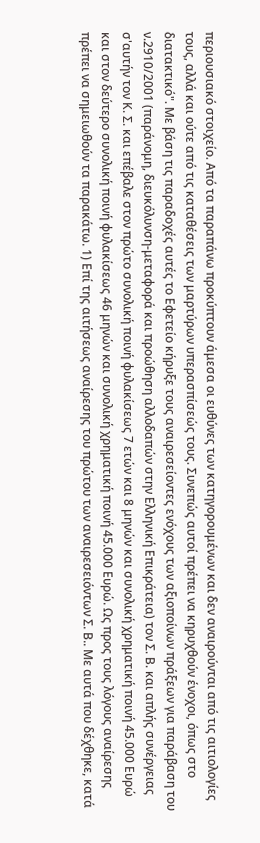περιουσιακό στοιχείο. Από τα παραπάνω προκύπτουν άμεσα οι ευθύνες των κατηγορουμένων και δεν αναιρούνται από τις αιτιολογίες τους, αλλά και ούτε από τις καταθέσεις των μαρτύρων υπερασπίσεώς τους. Συνεπώς αυτοί πρέπει να κηρυχθούν ένοχοι, όπως στο διατακτικό". Με βάση τις παραδοχές αυτές το Εφετείο κήρυξε τους αναιρεσείοντες ενόχους των αξιοποίνων πράξεων για παράβαση του ν.2910/2001 (παράνομη, διευκόλυνση-μεταφορά και προώθηση αλλοδαπών στην Ελληνική Επικράτεια) τον Σ. Β. και απλής συνέργειας σ'αυτήν τον Κ. Σ. και επέβαλε στον πρώτο συνολική ποινή φυλακίσεως 7 ετών και 8 μηνών και συνολική χρηματική ποινή 45.000 Ευρώ και στον δεύτερο συνολική ποινή φυλακίσεως 46 μηνών και συνολική χρηματική ποινή 45.000 Ευρώ. Ως προς τους λόγους αναίρεσης πρέπει να σημειωθούν τα παρακάτω. 1) Επί της αιτήσεως αναίρεσης του πρώτου των αναιρεσειόντων Σ. Β.. Με αυτά που δέχθηκε, κατά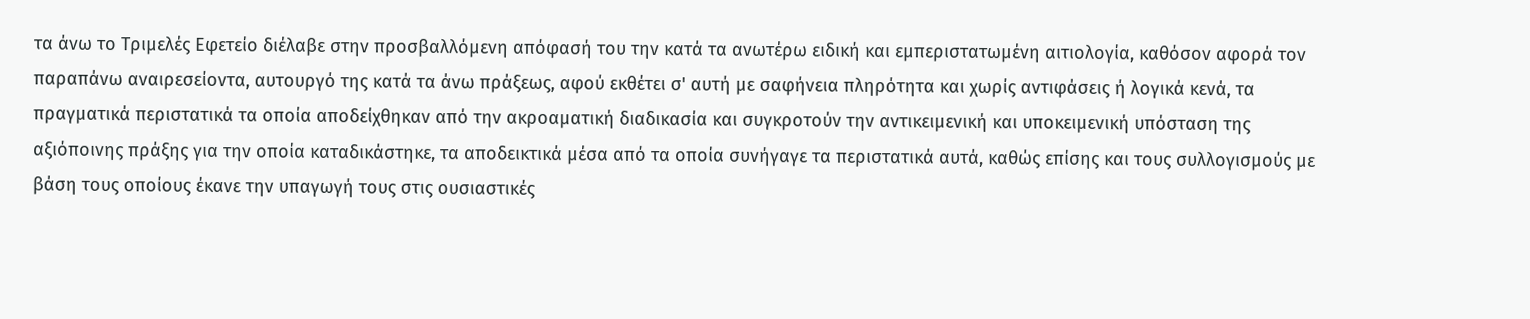τα άνω το Τριμελές Εφετείο διέλαβε στην προσβαλλόμενη απόφασή του την κατά τα ανωτέρω ειδική και εμπεριστατωμένη αιτιολογία, καθόσον αφορά τον παραπάνω αναιρεσείοντα, αυτουργό της κατά τα άνω πράξεως, αφού εκθέτει σ' αυτή με σαφήνεια πληρότητα και χωρίς αντιφάσεις ή λογικά κενά, τα πραγματικά περιστατικά τα οποία αποδείχθηκαν από την ακροαματική διαδικασία και συγκροτούν την αντικειμενική και υποκειμενική υπόσταση της αξιόποινης πράξης για την οποία καταδικάστηκε, τα αποδεικτικά μέσα από τα οποία συνήγαγε τα περιστατικά αυτά, καθώς επίσης και τους συλλογισμούς με βάση τους οποίους έκανε την υπαγωγή τους στις ουσιαστικές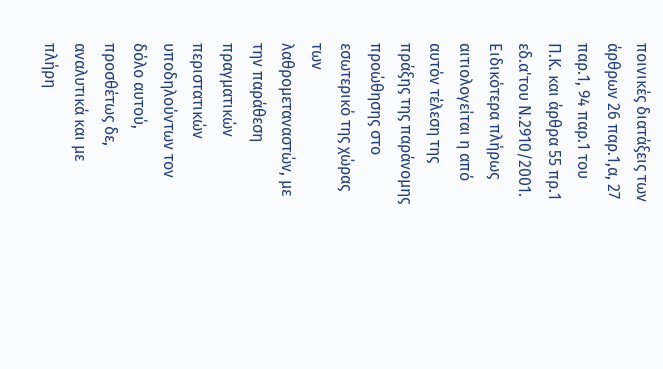ποινικές διατάξεις των άρθρων 26 παρ.1,α, 27 παρ.1, 94 παρ.1 του Π.Κ. και άρθρα 55 πρ.1 εδ.α'του Ν.2910/2001. Ειδικότερα πλήρως αιτιολογείται η από αυτόν τέλεση της πράξης της παράνομης προώθησης στο εσωτερικό της χώρας των λαθρομεταναστών, με την παράθεση πραγματικών περιστατικών υποδηλούντων τον δόλο αυτού, προσθέτως δε, αναλυτικά και με πλήρη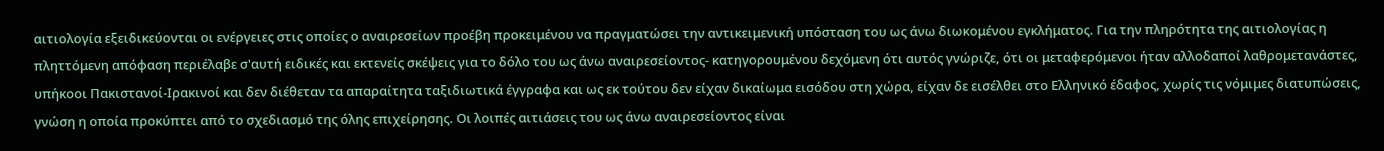αιτιολογία εξειδικεύονται οι ενέργειες στις οποίες ο αναιρεσείων προέβη προκειμένου να πραγματώσει την αντικειμενική υπόσταση του ως άνω διωκομένου εγκλήματος. Για την πληρότητα της αιτιολογίας η πληττόμενη απόφαση περιέλαβε σ'αυτή ειδικές και εκτενείς σκέψεις για το δόλο του ως άνω αναιρεσείοντος- κατηγορουμένου δεχόμενη ότι αυτός γνώριζε, ότι οι μεταφερόμενοι ήταν αλλοδαποί λαθρομετανάστες, υπήκοοι Πακιστανοί-Ιρακινοί και δεν διέθεταν τα απαραίτητα ταξιδιωτικά έγγραφα και ως εκ τούτου δεν είχαν δικαίωμα εισόδου στη χώρα, είχαν δε εισέλθει στο Ελληνικό έδαφος, χωρίς τις νόμιμες διατυπώσεις, γνώση η οποία προκύπτει από το σχεδιασμό της όλης επιχείρησης. Οι λοιπές αιτιάσεις του ως άνω αναιρεσείοντος είναι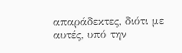απαράδεκτες, διότι με αυτές, υπό την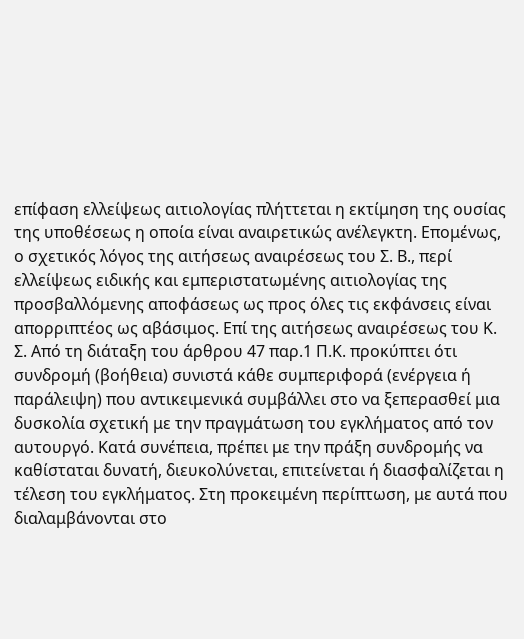επίφαση ελλείψεως αιτιολογίας πλήττεται η εκτίμηση της ουσίας της υποθέσεως η οποία είναι αναιρετικώς ανέλεγκτη. Επομένως, ο σχετικός λόγος της αιτήσεως αναιρέσεως του Σ. Β., περί ελλείψεως ειδικής και εμπεριστατωμένης αιτιολογίας της προσβαλλόμενης αποφάσεως ως προς όλες τις εκφάνσεις είναι απορριπτέος ως αβάσιμος. Επί της αιτήσεως αναιρέσεως του Κ. Σ. Από τη διάταξη του άρθρου 47 παρ.1 Π.Κ. προκύπτει ότι συνδρομή (βοήθεια) συνιστά κάθε συμπεριφορά (ενέργεια ή παράλειψη) που αντικειμενικά συμβάλλει στο να ξεπερασθεί μια δυσκολία σχετική με την πραγμάτωση του εγκλήματος από τον αυτουργό. Κατά συνέπεια, πρέπει με την πράξη συνδρομής να καθίσταται δυνατή, διευκολύνεται, επιτείνεται ή διασφαλίζεται η τέλεση του εγκλήματος. Στη προκειμένη περίπτωση, με αυτά που διαλαμβάνονται στο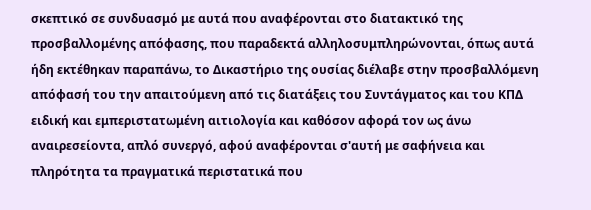σκεπτικό σε συνδυασμό με αυτά που αναφέρονται στο διατακτικό της προσβαλλομένης απόφασης, που παραδεκτά αλληλοσυμπληρώνονται, όπως αυτά ήδη εκτέθηκαν παραπάνω, το Δικαστήριο της ουσίας διέλαβε στην προσβαλλόμενη απόφασή του την απαιτούμενη από τις διατάξεις του Συντάγματος και του ΚΠΔ ειδική και εμπεριστατωμένη αιτιολογία και καθόσον αφορά τον ως άνω αναιρεσείοντα, απλό συνεργό, αφού αναφέρονται σ'αυτή με σαφήνεια και πληρότητα τα πραγματικά περιστατικά που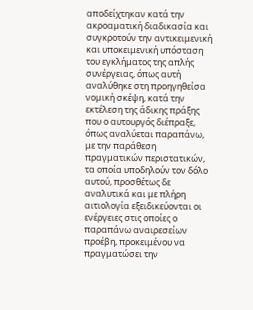αποδείχτηκαν κατά την ακροαματική διαδικασία και συγκροτούν την αντικειμενική και υποκειμενική υπόσταση του εγκλήματος της απλής συνέργειας, όπως αυτή αναλύθηκε στη προηγηθείσα νομική σκέψη, κατά την εκτέλεση της άδικης πράξης που ο αυτουργός διέπραξε, όπως αναλύεται παραπάνω, με την παράθεση πραγματικών περιστατικών, τα οποία υποδηλούν τον δόλο αυτού, προσθέτως δε αναλυτικά και με πλήρη αιτιολογία εξειδικεύονται οι ενέργειες στις οποίες ο παραπάνω αναιρεσείων προέβη, προκειμένου να πραγματώσει την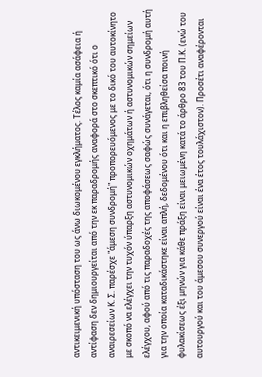αντικειμενική υπόσταση του ως άνω διωκομένου εγκλήματος. Τέλος καμία ασάφεια ή αντίφαση δεν δημιουργείται από την εκ παραδρομής αναφορά στο σκεπτικό ότι ο αναιρεσείων Κ. Σ. παρέσχε "άμεση συνδρομή" προπορευόμενος με το δικό του αυτοκίνητο με σκοπό να ελέγχει την τυχόν ύπαρξη αστυνομικών οχημάτων ή αστυνομικών σημείων ελέγχου, αφού από τις παραδοχές της αποφάσεως σαφώς συνάγεται, ότι η συνδρομή αυτή για την οποία καταδικάστηκε είναι απλή, δεδομένου ότι και η επιβληθείσα ποινή φυλακίσεως έξι μηνών για κάθε πράξη είναι μειωμένη κατά το άρθρο 83 του Π.Κ. (ενώ του αυτουργού και του άμεσου συνεργού είναι ένα έτος τουλάχιστον). Προσέτι αναφέρονται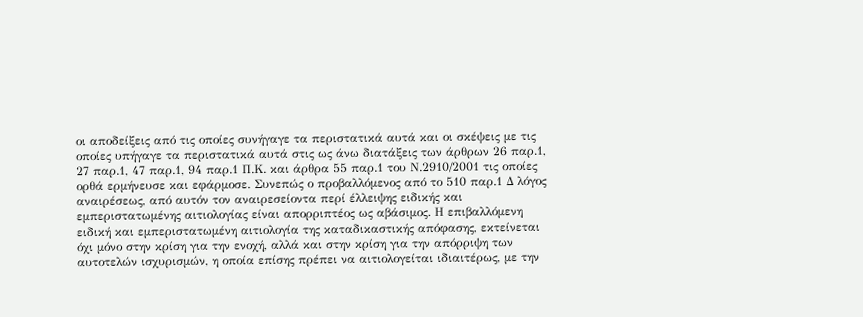οι αποδείξεις από τις οποίες συνήγαγε τα περιστατικά αυτά και οι σκέψεις με τις οποίες υπήγαγε τα περιστατικά αυτά στις ως άνω διατάξεις των άρθρων 26 παρ.1, 27 παρ.1, 47 παρ.1, 94 παρ.1 Π.Κ. και άρθρα 55 παρ.1 του Ν.2910/2001 τις οποίες ορθά ερμήνευσε και εφάρμοσε. Συνεπώς ο προβαλλόμενος από το 510 παρ.1 Δ λόγος αναιρέσεως, από αυτόν τον αναιρεσείοντα περί έλλειψης ειδικής και εμπεριστατωμένης αιτιολογίας είναι απορριπτέος ως αβάσιμος. Η επιβαλλόμενη ειδική και εμπεριστατωμένη αιτιολογία της καταδικαστικής απόφασης, εκτείνεται όχι μόνο στην κρίση για την ενοχή, αλλά και στην κρίση για την απόρριψη των αυτοτελών ισχυρισμών, η οποία επίσης πρέπει να αιτιολογείται ιδιαιτέρως, με την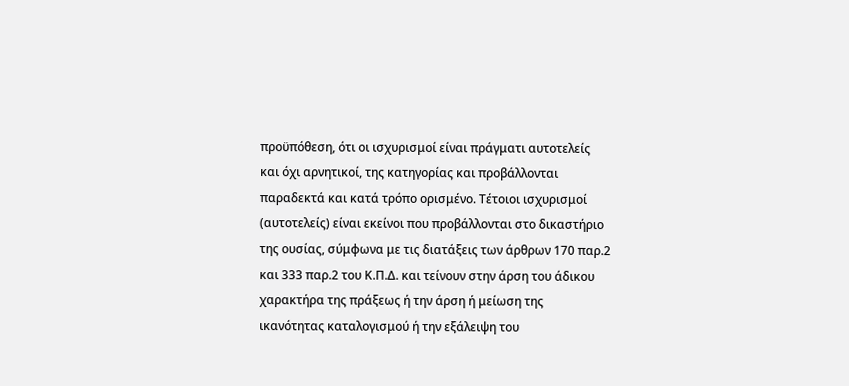προϋπόθεση, ότι οι ισχυρισμοί είναι πράγματι αυτοτελείς και όχι αρνητικοί, της κατηγορίας και προβάλλονται παραδεκτά και κατά τρόπο ορισμένο. Τέτοιοι ισχυρισμοί (αυτοτελείς) είναι εκείνοι που προβάλλονται στο δικαστήριο της ουσίας, σύμφωνα με τις διατάξεις των άρθρων 170 παρ.2 και 333 παρ.2 του Κ.Π.Δ. και τείνουν στην άρση του άδικου χαρακτήρα της πράξεως ή την άρση ή μείωση της ικανότητας καταλογισμού ή την εξάλειψη του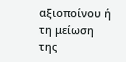αξιοποίνου ή τη μείωση της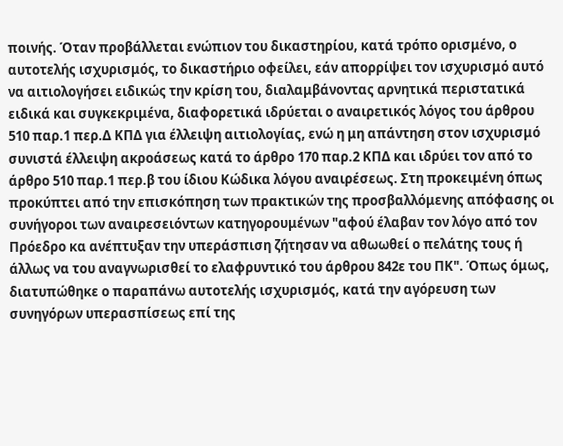ποινής. Όταν προβάλλεται ενώπιον του δικαστηρίου, κατά τρόπο ορισμένο, ο αυτοτελής ισχυρισμός, το δικαστήριο οφείλει, εάν απορρίψει τον ισχυρισμό αυτό να αιτιολογήσει ειδικώς την κρίση του, διαλαμβάνοντας αρνητικά περιστατικά ειδικά και συγκεκριμένα, διαφορετικά ιδρύεται ο αναιρετικός λόγος του άρθρου 510 παρ.1 περ.Δ ΚΠΔ για έλλειψη αιτιολογίας, ενώ η μη απάντηση στον ισχυρισμό συνιστά έλλειψη ακροάσεως κατά το άρθρο 170 παρ.2 ΚΠΔ και ιδρύει τον από το άρθρο 510 παρ.1 περ.β του ίδιου Κώδικα λόγου αναιρέσεως. Στη προκειμένη όπως προκύπτει από την επισκόπηση των πρακτικών της προσβαλλόμενης απόφασης οι συνήγοροι των αναιρεσειόντων κατηγορουμένων "αφού έλαβαν τον λόγο από τον Πρόεδρο κα ανέπτυξαν την υπεράσπιση ζήτησαν να αθωωθεί ο πελάτης τους ή άλλως να του αναγνωρισθεί το ελαφρυντικό του άρθρου 842ε του ΠΚ". Όπως όμως, διατυπώθηκε ο παραπάνω αυτοτελής ισχυρισμός, κατά την αγόρευση των συνηγόρων υπερασπίσεως επί της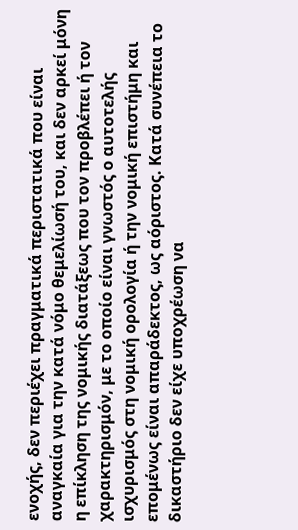ενοχής, δεν περιέχει πραγματικά περιστατικά που είναι αναγκαία για την κατά νόμο θεμελίωσή του, και δεν αρκεί μόνη η επίκληση της νομικής διατάξεως που τον προβλέπει ή τον χαρακτηρισμόν, με το οποίο είναι γνωστός ο αυτοτελής ισχυρισμός στη νομική ορολογία ή την νομική επιστήμη και επομένως είναι απαράδεκτος, ως αόριστος. Κατά συνέπεια το δικαστήριο δεν είχε υποχρέωση να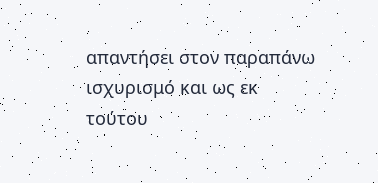απαντήσει στον παραπάνω ισχυρισμό και ως εκ τούτου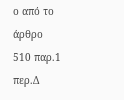ο από το άρθρο 510 παρ.1 περ.Δ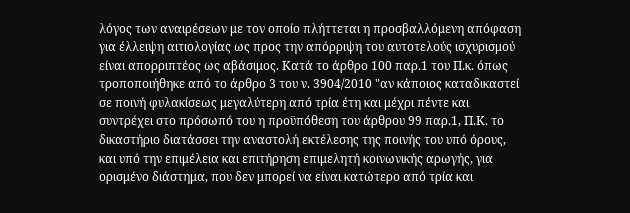λόγος των αναιρέσεων με τον οποίο πλήττεται η προσβαλλόμενη απόφαση για έλλειψη αιτιολογίας ως προς την απόρριψη του αυτοτελούς ισχυρισμού είναι απορριπτέος ως αβάσιμος. Κατά το άρθρο 100 παρ.1 του Π.κ. όπως τροποποιήθηκε από το άρθρο 3 του ν. 3904/2010 "αν κάποιος καταδικαστεί σε ποινή φυλακίσεως μεγαλύτερη από τρία έτη και μέχρι πέντε και συντρέχει στο πρόσωπό του η προϋπόθεση του άρθρου 99 παρ.1, Π.Κ. το δικαστήριο διατάσσει την αναστολή εκτέλεσης της ποινής του υπό όρους, και υπό την επιμέλεια και επιτήρηση επιμελητή κοινωνικής αρωγής, για ορισμένο διάστημα, που δεν μπορεί να είναι κατώτερο από τρία και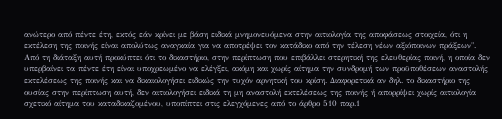ανώτερο από πέντε έτη, εκτός εάν κρίνει με βάση ειδικά μνημονευόμενα στην αιτιολογία της αποφάσεως στοιχεία, ότι η εκτέλεση της ποινής είναι απολύτως αναγκαία για να αποτρέψει τον κατάδικο από την τέλεση νέων αξιόποινων πράξεων". Από τη διάταξη αυτή προκύπτει ότι το δικαστήριο, στην περίπτωση που επιβάλλει στερητική της ελευθερίας ποινή, η οποία δεν υπερβαίνει τα πέντε έτη είναι υποχρεωμένο να ελέγξει, ακόμη και χωρίς αίτημα την συνδρομή των προϋποθέσεων αναστολής εκτελέσεως της ποινής και να δικαιολογήσει ειδικώς την τυχόν αρνητική του κρίση. Διαφορετικά αν δηλ. το δικαστήριο της ουσίας στην περίπτωση αυτή, δεν αιτιολογήσει ειδικά τη μη αναστολή εκτελέσεως της ποινής ή απορρίψει χωρίς αιτιολογία σχετικό αίτημα του καταδικαζομένου, υποπίπτει στις ελεγχόμενες από το άρθρο 510 παρ.1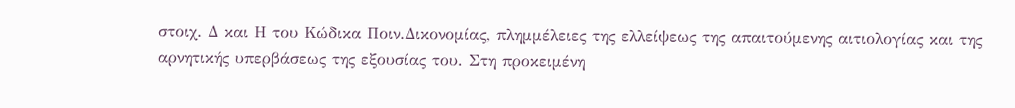στοιχ. Δ και Η του Κώδικα Ποιν.Δικονομίας, πλημμέλειες της ελλείψεως της απαιτούμενης αιτιολογίας και της αρνητικής υπερβάσεως της εξουσίας του. Στη προκειμένη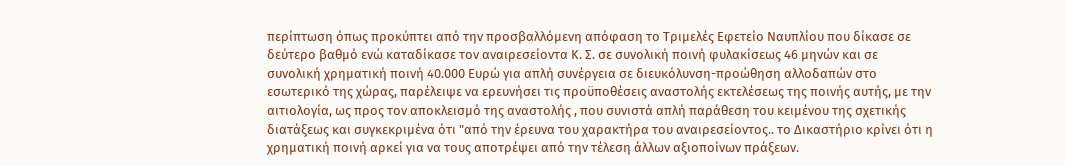περίπτωση όπως προκύπτει από την προσβαλλόμενη απόφαση το Τριμελές Εφετείο Ναυπλίου που δίκασε σε δεύτερο βαθμό ενώ καταδίκασε τον αναιρεσείοντα Κ. Σ. σε συνολική ποινή φυλακίσεως 46 μηνών και σε συνολική χρηματική ποινή 40.000 Ευρώ για απλή συνέργεια σε διευκόλυνση-προώθηση αλλοδαπών στο εσωτερικό της χώρας, παρέλειψε να ερευνήσει τις προϋποθέσεις αναστολής εκτελέσεως της ποινής αυτής, με την αιτιολογία, ως προς τον αποκλεισμό της αναστολής , που συνιστά απλή παράθεση του κειμένου της σχετικής διατάξεως και συγκεκριμένα ότι "από την έρευνα του χαρακτήρα του αναιρεσείοντος.. το Δικαστήριο κρίνει ότι η χρηματική ποινή αρκεί για να τους αποτρέψει από την τέλεση άλλων αξιοποίνων πράξεων.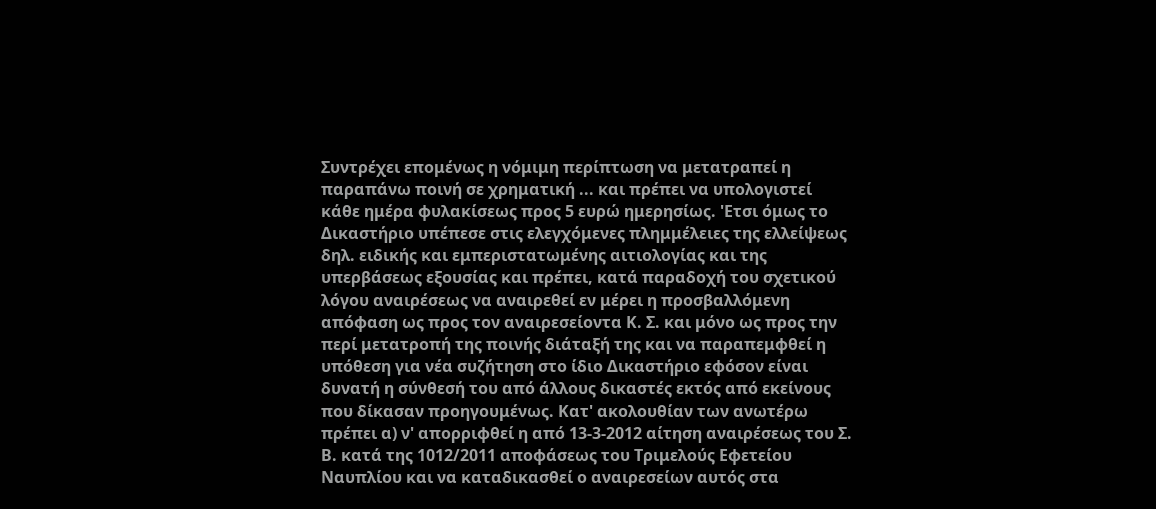Συντρέχει επομένως η νόμιμη περίπτωση να μετατραπεί η παραπάνω ποινή σε χρηματική ... και πρέπει να υπολογιστεί κάθε ημέρα φυλακίσεως προς 5 ευρώ ημερησίως. 'Ετσι όμως το Δικαστήριο υπέπεσε στις ελεγχόμενες πλημμέλειες της ελλείψεως δηλ. ειδικής και εμπεριστατωμένης αιτιολογίας και της υπερβάσεως εξουσίας και πρέπει, κατά παραδοχή του σχετικού λόγου αναιρέσεως να αναιρεθεί εν μέρει η προσβαλλόμενη απόφαση ως προς τον αναιρεσείοντα Κ. Σ. και μόνο ως προς την περί μετατροπή της ποινής διάταξή της και να παραπεμφθεί η υπόθεση για νέα συζήτηση στο ίδιο Δικαστήριο εφόσον είναι δυνατή η σύνθεσή του από άλλους δικαστές εκτός από εκείνους που δίκασαν προηγουμένως. Κατ' ακολουθίαν των ανωτέρω πρέπει α) ν' απορριφθεί η από 13-3-2012 αίτηση αναιρέσεως του Σ. Β. κατά της 1012/2011 αποφάσεως του Τριμελούς Εφετείου Ναυπλίου και να καταδικασθεί ο αναιρεσείων αυτός στα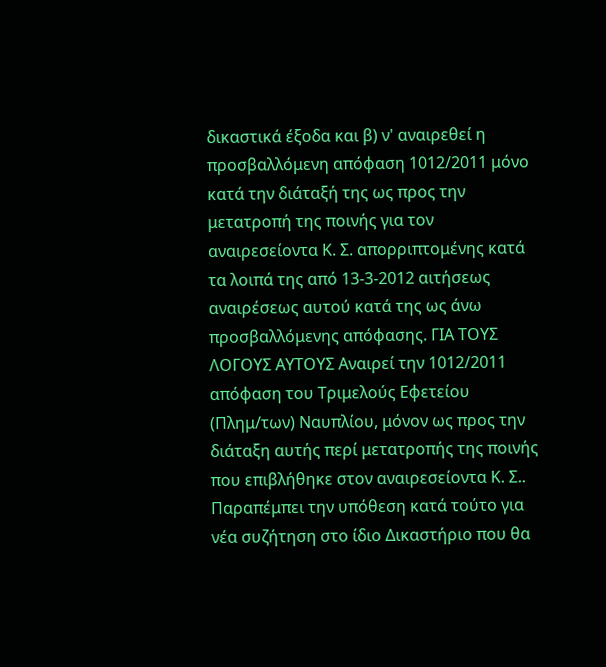δικαστικά έξοδα και β) ν' αναιρεθεί η προσβαλλόμενη απόφαση 1012/2011 μόνο κατά την διάταξή της ως προς την μετατροπή της ποινής για τον αναιρεσείοντα Κ. Σ. απορριπτομένης κατά τα λοιπά της από 13-3-2012 αιτήσεως αναιρέσεως αυτού κατά της ως άνω προσβαλλόμενης απόφασης. ΓΙΑ ΤΟΥΣ ΛΟΓΟΥΣ ΑΥΤΟΥΣ Αναιρεί την 1012/2011 απόφαση του Τριμελούς Εφετείου (Πλημ/των) Ναυπλίου, μόνον ως προς την διάταξη αυτής περί μετατροπής της ποινής που επιβλήθηκε στον αναιρεσείοντα Κ. Σ.. Παραπέμπει την υπόθεση κατά τούτο για νέα συζήτηση στο ίδιο Δικαστήριο που θα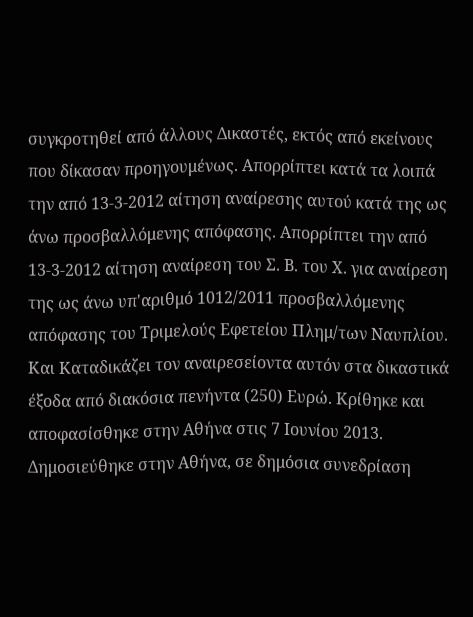συγκροτηθεί από άλλους Δικαστές, εκτός από εκείνους που δίκασαν προηγουμένως. Απορρίπτει κατά τα λοιπά την από 13-3-2012 αίτηση αναίρεσης αυτού κατά της ως άνω προσβαλλόμενης απόφασης. Απορρίπτει την από 13-3-2012 αίτηση αναίρεση του Σ. Β. του Χ. για αναίρεση της ως άνω υπ'αριθμό 1012/2011 προσβαλλόμενης απόφασης του Τριμελούς Εφετείου Πλημ/των Ναυπλίου. Και Καταδικάζει τον αναιρεσείοντα αυτόν στα δικαστικά έξοδα από διακόσια πενήντα (250) Ευρώ. Κρίθηκε και αποφασίσθηκε στην Αθήνα στις 7 Ιουνίου 2013. Δημοσιεύθηκε στην Αθήνα, σε δημόσια συνεδρίαση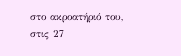στο ακροατήριό του, στις 27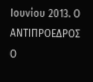Ιουνίου 2013. Ο ΑΝΤΙΠΡΟΕΔΡΟΣ Ο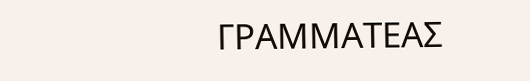ΓΡΑΜΜΑΤΕΑΣ